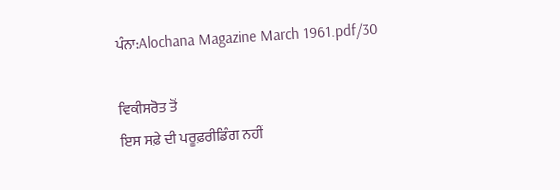ਪੰਨਾ:Alochana Magazine March 1961.pdf/30

ਵਿਕੀਸਰੋਤ ਤੋਂ
ਇਸ ਸਫ਼ੇ ਦੀ ਪਰੂਫ਼ਰੀਡਿੰਗ ਨਹੀਂ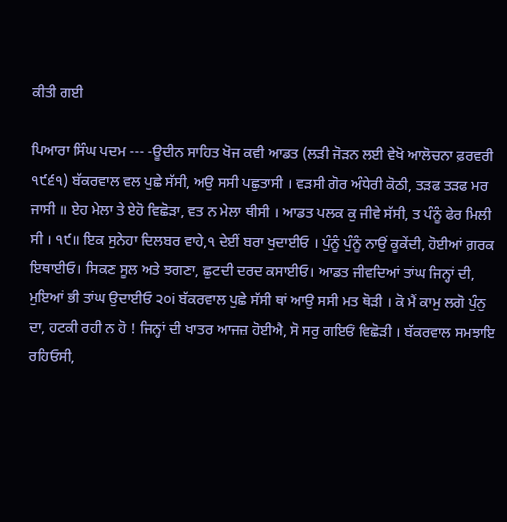ਕੀਤੀ ਗਈ

ਪਿਆਰਾ ਸਿੰਘ ਪਦਮ --- -ਊਦੀਨ ਸਾਹਿਤ ਖੋਜ ਕਵੀ ਆਡਤ (ਲੜੀ ਜੋੜਨ ਲਈ ਵੇਖੋ ਆਲੋਚਨਾ ਫ਼ਰਵਰੀ ੧੯੬੧) ਬੱਕਰਵਾਲ ਵਲ ਪੁਛੇ ਸੱਸੀ, ਅਉ ਸਸੀ ਪਛੁਤਾਸੀ । ਵੜਸੀ ਗੋਰ ਅੰਧੇਰੀ ਕੋਠੀ, ਤੜਫ ਤੜਫ ਮਰ ਜਾਸੀ ॥ ਏਹ ਮੇਲਾ ਤੇ ਏਹੋ ਵਿਛੋੜਾ, ਵਤ ਨ ਮੇਲਾ ਥੀਸੀ । ਆਡਤ ਪਲਕ ਕੁ ਜੀਵੇ ਸੱਸੀ, ਤ ਪੰਨੂੰ ਫੇਰ ਮਿਲੀ ਸੀ । ੧੯॥ ਇਕ ਸੁਨੇਹਾ ਦਿਲਬਰ ਵਾਹੇ,੧ ਦੇਈਂ ਬਰਾ ਖੁਦਾਈਓ । ਪੁੰਨੂੰ ਪੁੰਨੂੰ ਨਾਉਂ ਕੂਕੇਂਦੀ, ਹੋਈਆਂ ਗ਼ਰਕ ਇਥਾਈਓ। ਸਿਕਣ ਸੂਲ ਅਤੇ ਝਗਣਾ, ਛੁਟਦੀ ਦਰਦ ਕਸਾਈਓ। ਆਡਤ ਜੀਵਦਿਆਂ ਤਾਂਘ ਜਿਨ੍ਹਾਂ ਦੀ, ਮੁਇਆਂ ਭੀ ਤਾਂਘ ਉਦਾਈਓ ੨੦i ਬੱਕਰਵਾਲ ਪੁਛੇ ਸੱਸੀ ਥਾਂ ਆਉ ਸਸੀ ਮਤ ਥੋੜੀ । ਕੋ ਮੈਂ ਕਾਮੁ ਲਗੋ ਪੁੰਨੁ ਦਾ, ਹਟਕੀ ਰਹੀ ਨ ਹੋ ! ਜਿਨ੍ਹਾਂ ਦੀ ਖਾਤਰ ਆਜਜ਼ ਹੋਈਐ, ਸੋ ਸਰੁ ਗਇਓਂ ਵਿਛੋੜੀ । ਬੱਕਰਵਾਲ ਸਮਝਾਇ ਰਹਿਓਸੀ,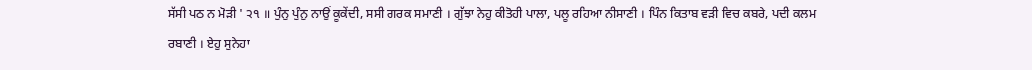ਸੱਸੀ ਪਠ ਨ ਮੋੜੀ ' ੨੧ ॥ ਪੁੰਨੁ ਪੁੰਨੁ ਨਾਉਂ ਕੂਕੇਂਦੀ, ਸਸੀ ਗਰਕ ਸਮਾਣੀ । ਗੁੱਝਾ ਨੇਹੁ ਕੀਤੋਹੀ ਪਾਲਾ, ਪਲੂ ਰਹਿਆ ਨੀਸਾਣੀ । ਪਿੰਨ ਕਿਤਾਬ ਵੜੀ ਵਿਚ ਕਬਰੇ, ਪਦੀ ਕਲਮ ਰਬਾਣੀ । ਏਹੁ ਸੁਨੇਹਾ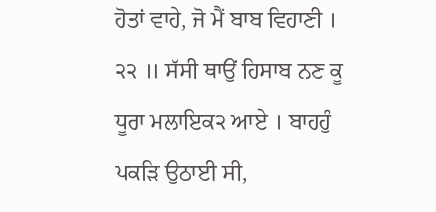ਹੋਤਾਂ ਵਾਹੇ, ਜੋ ਮੈਂ ਬਾਬ ਵਿਹਾਣੀ । ੨੨ ॥ ਸੱਸੀ ਥਾਉਂ ਹਿਸਾਬ ਨਣ ਕੂ ਧੂਰਾ ਮਲਾਇਕ੨ ਆਏ । ਬਾਹਹੁੰ ਪਕੜਿ ਉਠਾਈ ਸੀ,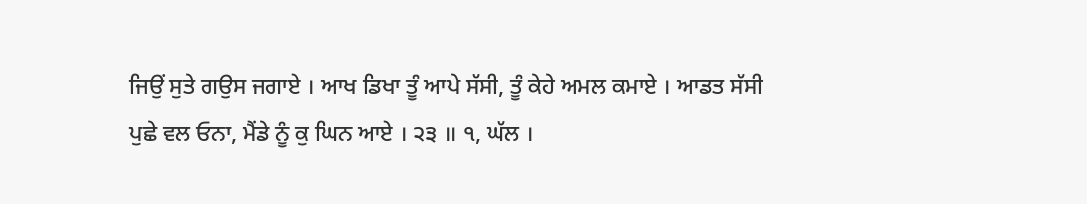ਜਿਉਂ ਸੁਤੇ ਗਉਸ ਜਗਾਏ । ਆਖ ਡਿਖਾ ਤੂੰ ਆਪੇ ਸੱਸੀ, ਤੂੰ ਕੇਹੇ ਅਮਲ ਕਮਾਏ । ਆਡਤ ਸੱਸੀ ਪੁਛੇ ਵਲ ਓਨਾ, ਮੈਂਡੇ ਨੂੰ ਕੁ ਘਿਨ ਆਏ । ੨੩ ॥ ੧, ਘੱਲ ।